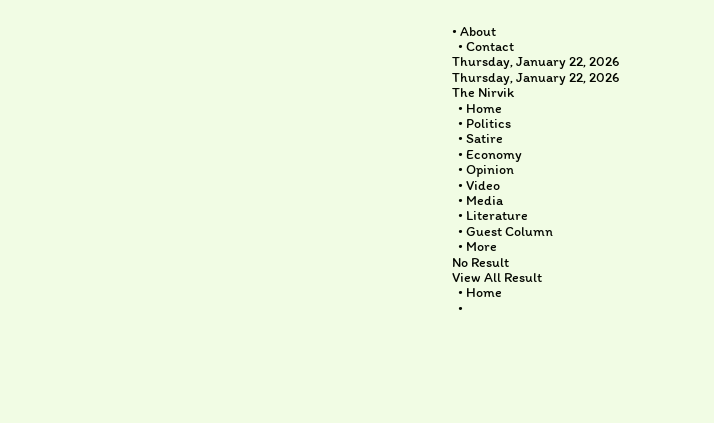• About
  • Contact
Thursday, January 22, 2026
Thursday, January 22, 2026
The Nirvik
  • Home
  • Politics
  • Satire
  • Economy
  • Opinion
  • Video
  • Media
  • Literature
  • Guest Column
  • More
No Result
View All Result
  • Home
  •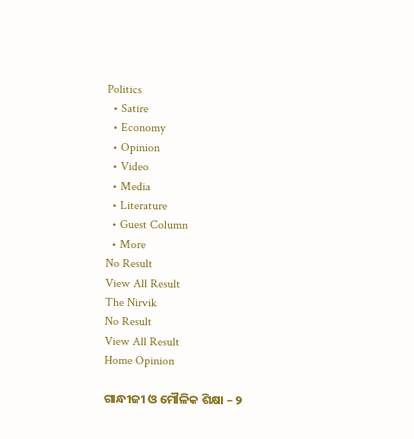Politics
  • Satire
  • Economy
  • Opinion
  • Video
  • Media
  • Literature
  • Guest Column
  • More
No Result
View All Result
The Nirvik
No Result
View All Result
Home Opinion

ଗାନ୍ଧୀଜୀ ଓ ମୌଳିକ ଶିକ୍ଷା – ୨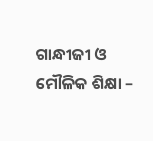ଗାନ୍ଧୀଜୀ ଓ ମୌଳିକ ଶିକ୍ଷା –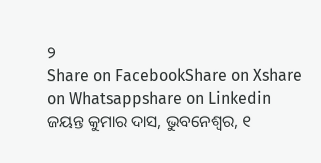୨
Share on FacebookShare on Xshare on Whatsappshare on Linkedin
ଜୟନ୍ତ କୁମାର ଦାସ, ଭୁବନେଶ୍ୱର, ୧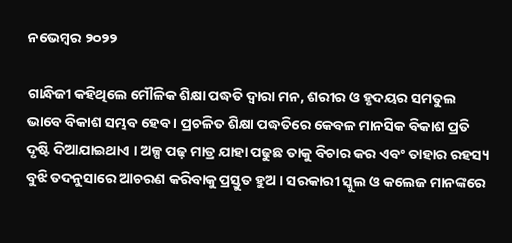ନଭେମ୍ବର ୨୦୨୨

ଗାନ୍ଧିଜୀ କହିଥିଲେ ମୌଳିକ ଶିକ୍ଷା ପଦ୍ଧତି ଦ୍ଵାରା ମନ, ଶରୀର ଓ ହୃଦୟର ସମତୁଲ ଭାବେ ବିକାଶ ସମ୍ଭବ ହେବ । ପ୍ରଚଳିତ ଶିକ୍ଷା ପଦ୍ଧତିରେ କେବଳ ମାନସିକ ବିକାଶ ପ୍ରତି ଦୃଷ୍ଟି ଦିଆଯାଇଥାଏ । ଅଳ୍ପ ପଢ଼ ମାତ୍ର ଯାହା ପଢୁଛ ତାକୁ ବିଚାର କର ଏବଂ ତାହାର ରହସ୍ୟ ବୁଝି ତଦନୁସାରେ ଆଚରଣ କରିବାକୁ ପ୍ରସ୍ତୁତ ହୁଅ । ସରକାରୀ ସ୍କୁଲ ଓ କଲେଜ ମାନଙ୍କରେ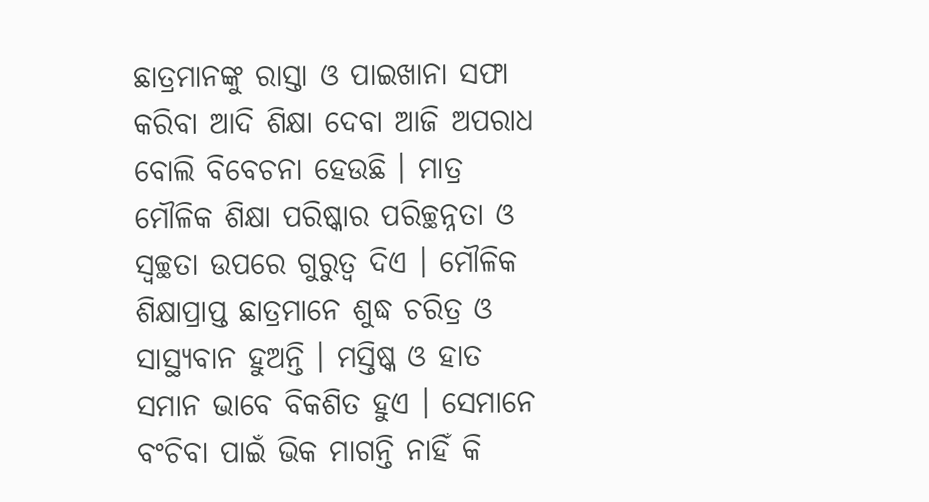ଛାତ୍ରମାନଙ୍କୁ ରାସ୍ତା ଓ ପାଇଖାନା ସଫା କରିବା ଆଦି ଶିକ୍ଷା ଦେବା ଆଜି ଅପରାଧ ବୋଲି ବିବେଚନା ହେଉଛି । ମାତ୍ର ମୌଳିକ ଶିକ୍ଷା ପରିଷ୍କାର ପରିଚ୍ଛନ୍ନତା ଓ ସ୍ଵଚ୍ଛତା ଉପରେ ଗୁରୁତ୍ବ ଦିଏ । ମୌଳିକ ଶିକ୍ଷାପ୍ରାପ୍ତ ଛାତ୍ରମାନେ ଶୁଦ୍ଧ ଚରିତ୍ର ଓ ସାସ୍ଥ୍ୟବାନ ହୁଅନ୍ତି । ମସ୍ତିଷ୍କ ଓ ହାତ ସମାନ ଭାବେ ବିକଶିତ ହୁଏ । ସେମାନେ ବଂଚିବା ପାଇଁ ଭିକ ମାଗନ୍ତି ନାହିଁ କି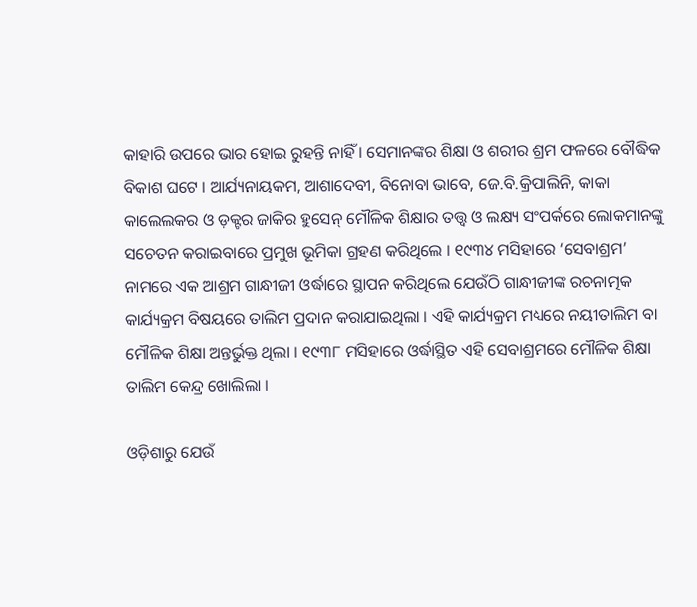କାହାରି ଉପରେ ଭାର ହୋଇ ରୁହନ୍ତି ନାହିଁ । ସେମାନଙ୍କର ଶିକ୍ଷା ଓ ଶରୀର ଶ୍ରମ ଫଳରେ ବୌଦ୍ଧିକ ବିକାଶ ଘଟେ । ଆର୍ଯ୍ୟନାୟକମ, ଆଶାଦେବୀ, ବିନୋବା ଭାବେ, ଜେ.ବି.କ୍ରିପାଲିନି, କାକା କାଲେଲକର ଓ ଡ଼କ୍ଟର ଜାକିର ହୁସେନ୍ ମୌଳିକ ଶିକ୍ଷାର ତତ୍ତ୍ୱ ଓ ଲକ୍ଷ୍ୟ ସଂପର୍କରେ ଲୋକମାନଙ୍କୁ ସଚେତନ କରାଇବାରେ ପ୍ରମୁଖ ଭୂମିକା ଗ୍ରହଣ କରିଥିଲେ । ୧୯୩୪ ମସିହାରେ ‘ସେବାଶ୍ରମ’ ନାମରେ ଏକ ଆଶ୍ରମ ଗାନ୍ଧୀଜୀ ଓର୍ଦ୍ଧାରେ ସ୍ଥାପନ କରିଥିଲେ ଯେଉଁଠି ଗାନ୍ଧୀଜୀଙ୍କ ରଚନାତ୍ମକ କାର୍ଯ୍ୟକ୍ରମ ବିଷୟରେ ତାଲିମ ପ୍ରଦାନ କରାଯାଇଥିଲା । ଏହି କାର୍ଯ୍ୟକ୍ରମ ମଧ୍ୟରେ ନୟୀତାଲିମ ବା ମୌଳିକ ଶିକ୍ଷା ଅନ୍ତର୍ଭୁକ୍ତ ଥିଲା । ୧୯୩୮ ମସିହାରେ ଓର୍ଦ୍ଧାସ୍ଥିତ ଏହି ସେବାଶ୍ରମରେ ମୌଳିକ ଶିକ୍ଷା ତାଲିମ କେନ୍ଦ୍ର ଖୋଲିଲା ।

ଓଡ଼ିଶାରୁ ଯେଉଁ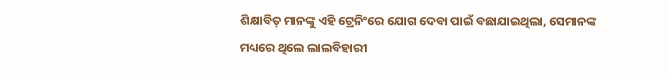ଶିକ୍ଷାବିତ୍ ମାନଙ୍କୁ ଏହି ଟ୍ରେନିଂରେ ଯୋଗ ଦେବା ପାଇଁ ବଛାଯାଇଥିଲା, ସେମାନଙ୍କ ମଧ୍ୟରେ ଥିଲେ ଲାଲବିହାରୀ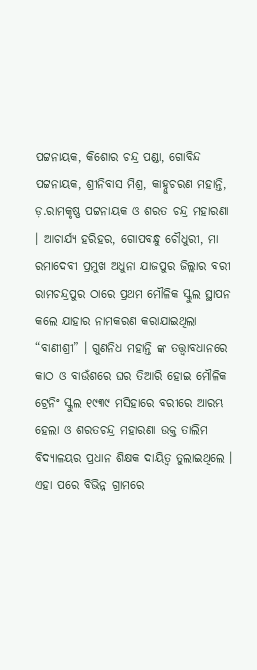ପଟ୍ଟନାୟକ, କିଶୋର ଚନ୍ଦ୍ର ପଣ୍ଡା, ଗୋବିନ୍ଦ ପଟ୍ଟନାୟକ, ଶ୍ରୀନିବାସ ମିଶ୍ର, କାହ୍ନୁଚରଣ ମହାନ୍ତି, ଡ଼.ରାମକୃଷ୍ଣ ପଟ୍ଟନାୟକ ଓ ଶରତ ଚନ୍ଦ୍ର ମହାରଣା । ଆଚାର୍ଯ୍ୟ ହରିହର, ଗୋପବନ୍ଧୁ ଚୌଧୁରୀ, ମା ରମାଦେବୀ ପ୍ରମୁଖ ଅଧୁନା ଯାଜପୁର ଜିଲ୍ଲାର ବରୀ ରାମଚନ୍ଦ୍ରପୁର ଠାରେ ପ୍ରଥମ ମୌଳିକ ସ୍କୁଲ ସ୍ଥାପନ କଲେ ଯାହାର ନାମକରଣ କରାଯାଇଥିଲା “ବାଣୀଶ୍ରୀ” । ଗୁଣନିଧ ମହାନ୍ତି ଙ୍କ ତତ୍ତ୍ୱାବଧାନରେ କାଠ ଓ ବାଉଁଶରେ ଘର ତିଆରି ହୋଇ ମୌଳିକ ଟ୍ରେନିଂ ସ୍କୁଲ ୧୯୩୯ ମସିହାରେ ବରୀରେ ଆରମ୍ଭ ହେଲା ଓ ଶରତଚନ୍ଦ୍ର ମହାରଣା ଉକ୍ତ ତାଲିମ ବିଦ୍ୟାଳୟର ପ୍ରଧାନ ଶିକ୍ଷକ ଦାୟିତ୍ବ ତୁଲାଇଥିଲେ । ଏହା ପରେ ବିଭିନ୍ନ ଗ୍ରାମରେ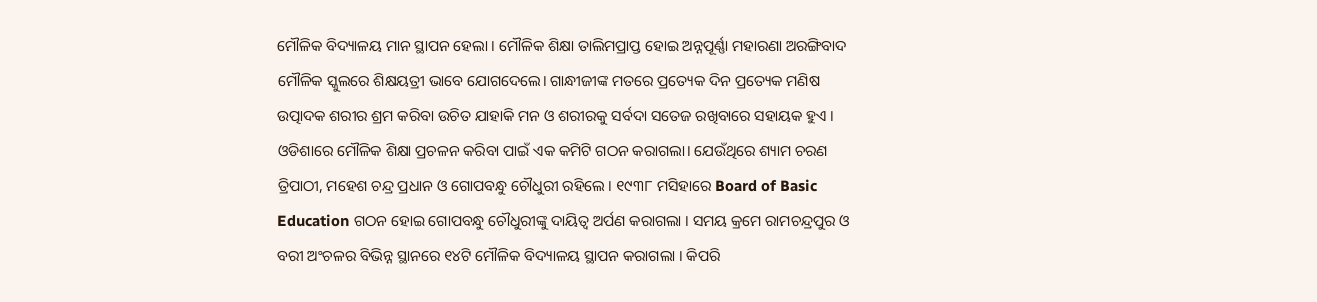ମୌଳିକ ବିଦ୍ୟାଳୟ ମାନ ସ୍ଥାପନ ହେଲା । ମୌଳିକ ଶିକ୍ଷା ତାଲିମପ୍ରାପ୍ତ ହୋଇ ଅନ୍ନପୂର୍ଣ୍ଣା ମହାରଣା ଅରଙ୍ଗିବାଦ ମୌଳିକ ସ୍କୁଲରେ ଶିକ୍ଷୟତ୍ରୀ ଭାବେ ଯୋଗଦେଲେ। ଗାନ୍ଧୀଜୀଙ୍କ ମତରେ ପ୍ରତ୍ୟେକ ଦିନ ପ୍ରତ୍ୟେକ ମଣିଷ ଉତ୍ପାଦକ ଶରୀର ଶ୍ରମ କରିବା ଉଚିତ ଯାହାକି ମନ ଓ ଶରୀରକୁ ସର୍ବଦା ସତେଜ ରଖିବାରେ ସହାୟକ ହୁଏ । ଓଡିଶାରେ ମୌଳିକ ଶିକ୍ଷା ପ୍ରଚଳନ କରିବା ପାଇଁ ଏକ କମିଟି ଗଠନ କରାଗଲା। ଯେଉଁଥିରେ ଶ୍ୟାମ ଚରଣ ତ୍ରିପାଠୀ, ମହେଶ ଚନ୍ଦ୍ର ପ୍ରଧାନ ଓ ଗୋପବନ୍ଧୁ ଚୌଧୁରୀ ରହିଲେ । ୧୯୩୮ ମସିହାରେ Board of Basic Education ଗଠନ ହୋଇ ଗୋପବନ୍ଧୁ ଚୌଧୁରୀଙ୍କୁ ଦାୟିତ୍ୱ ଅର୍ପଣ କରାଗଲା । ସମୟ କ୍ରମେ ରାମଚନ୍ଦ୍ରପୁର ଓ ବରୀ ଅଂଚଳର ବିଭିନ୍ନ ସ୍ଥାନରେ ୧୪ଟି ମୌଳିକ ବିଦ୍ୟାଳୟ ସ୍ଥାପନ କରାଗଲା । କିପରି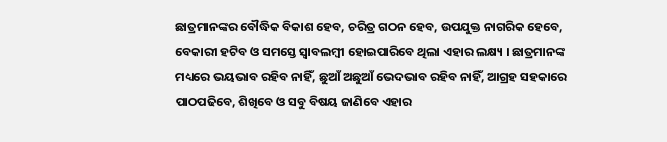ଛାତ୍ରମାନଙ୍କର ବୌଦ୍ଧିକ ବିକାଶ ହେବ, ଚରିତ୍ର ଗଠନ ହେବ, ଉପଯୁକ୍ତ ନାଗରିକ ହେବେ, ବେକାରୀ ହଟିବ ଓ ସମସ୍ତେ ସ୍ୱାବଲମ୍ବୀ ହୋଇପାରିବେ ଥିଲା ଏହାର ଲକ୍ଷ୍ୟ । ଛାତ୍ରମାନଙ୍କ ମଧ୍ୟରେ ଭୟଭାବ ରହିବ ନାହିଁ, ଛୁଆଁ ଅଛୁଆଁ ଭେଦଭାବ ରହିବ ନାହିଁ, ଆଗ୍ରହ ସହକାରେ ପାଠପଢିବେ, ଶିଖିବେ ଓ ସବୁ ବିଷୟ ଜାଣିବେ ଏହାର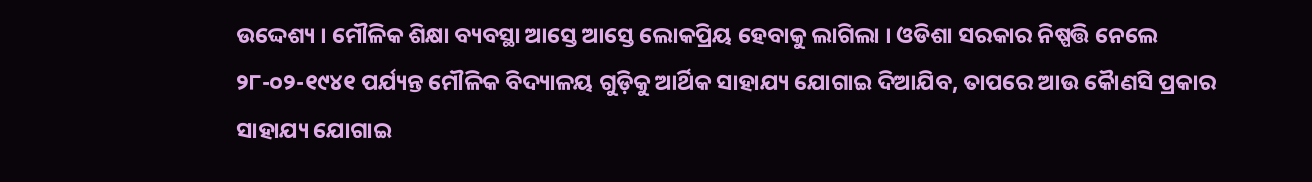ଉଦ୍ଦେଶ୍ୟ । ମୌଳିକ ଶିକ୍ଷା ବ୍ୟବସ୍ଥା ଆସ୍ତେ ଆସ୍ତେ ଲୋକପ୍ରିୟ ହେବାକୁ ଲାଗିଲା । ଓଡିଶା ସରକାର ନିଷ୍ପତ୍ତି ନେଲେ ୨୮-୦୨-୧୯୪୧ ପର୍ଯ୍ୟନ୍ତ ମୌଳିକ ବିଦ୍ୟାଳୟ ଗୁଡ଼ିକୁ ଆର୍ଥିକ ସାହାଯ୍ୟ ଯୋଗାଇ ଦିଆଯିବ, ତାପରେ ଆଉ କୈାଣସି ପ୍ରକାର ସାହାଯ୍ୟ ଯୋଗାଇ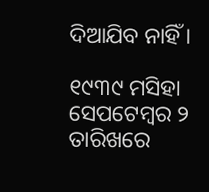ଦିଆଯିବ ନାହିଁ ।

୧୯୩୯ ମସିହା ସେପଟେମ୍ବର ୨ ତାରିଖରେ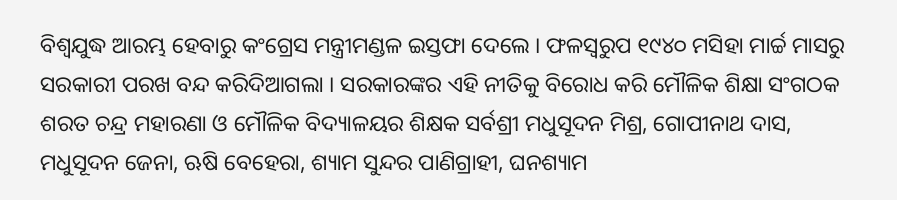ବିଶ୍ବଯୁଦ୍ଧ ଆରମ୍ଭ ହେବାରୁ କଂଗ୍ରେସ ମନ୍ତ୍ରୀମଣ୍ଡଳ ଇସ୍ତଫା ଦେଲେ । ଫଳସ୍ଵରୁପ ୧୯୪୦ ମସିହା ମାର୍ଚ୍ଚ ମାସରୁ ସରକାରୀ ପରଖ ବନ୍ଦ କରିଦିଆଗଲା । ସରକାରଙ୍କର ଏହି ନୀତିକୁ ବିରୋଧ କରି ମୌଳିକ ଶିକ୍ଷା ସଂଗଠକ ଶରତ ଚନ୍ଦ୍ର ମହାରଣା ଓ ମୌଳିକ ବିଦ୍ୟାଳୟର ଶିକ୍ଷକ ସର୍ବଶ୍ରୀ ମଧୁସୂଦନ ମିଶ୍ର, ଗୋପୀନାଥ ଦାସ, ମଧୁସୂଦନ ଜେନା, ଋଷି ବେହେରା, ଶ୍ୟାମ ସୁନ୍ଦର ପାଣିଗ୍ରାହୀ, ଘନଶ୍ୟାମ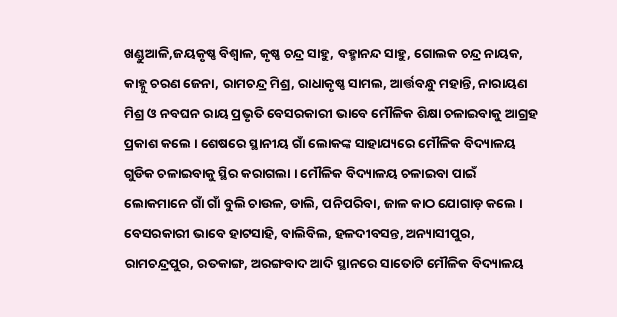ଖଣ୍ଡୁଆଳି,ଜୟକୃଷ୍ଣ ବିଶ୍ୱାଳ, କୃଷ୍ଣ ଚନ୍ଦ୍ର ସାହୁ, ବହ୍ମାନନ୍ଦ ସାହୁ, ଗୋଲକ ଚନ୍ଦ୍ର ନାୟକ, କାହ୍ନୁ ଚରଣ ଜେନା, ରାମଚନ୍ଦ୍ର ମିଶ୍ର, ରାଧାକୃଷ୍ଣ ସାମଲ, ଆର୍ତ୍ତବନ୍ଧୁ ମହାନ୍ତି, ନାରାୟଣ ମିଶ୍ର ଓ ନବଘନ ରାୟ ପ୍ରଭୃତି ବେସରକାରୀ ଭାବେ ମୌଳିକ ଶିକ୍ଷା ଚଳାଇବାକୁ ଆଗ୍ରହ ପ୍ରକାଶ କଲେ । ଶେଷରେ ସ୍ଥାନୀୟ ଗାଁ ଲୋକଙ୍କ ସାହାଯ୍ୟରେ ମୌଳିକ ବିଦ୍ୟାଳୟ ଗୁଡିକ ଚଳାଇବାକୁ ସ୍ଥିର କରାଗଲା । ମୌଳିକ ବିଦ୍ୟାଳୟ ଚଳାଇବା ପାଇଁ ଲୋକମାନେ ଗାଁ ଗାଁ ବୁଲି ଚାଉଳ, ଡାଲି, ପନିପରିବା, ଜାଳ କାଠ ଯୋଗାଡ଼ କଲେ । ବେସରକାରୀ ଭାବେ ହାଟସାହି, ବାଲିବିଲ, ହଳଦୀବସନ୍ତ, ଅନ୍ୟାସୀପୁର, ରାମଚନ୍ଦ୍ରପୁର, ରତକାଙ୍ଗ, ଅରଙ୍ଗବାଦ ଆଦି ସ୍ଥାନରେ ସାତୋଟି ମୌଳିକ ବିଦ୍ୟାଳୟ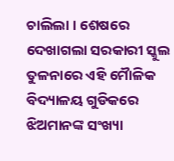ଚାଲିଲା । ଶେଷରେ ଦେଖାଗଲା ସରକାରୀ ସ୍କୁଲ ତୁଳନାରେ ଏହି ମୋୖଳିକ ବିଦ୍ୟାଳୟ ଗୁଡିକରେ ଝିଅମାନଙ୍କ ସଂଖ୍ୟା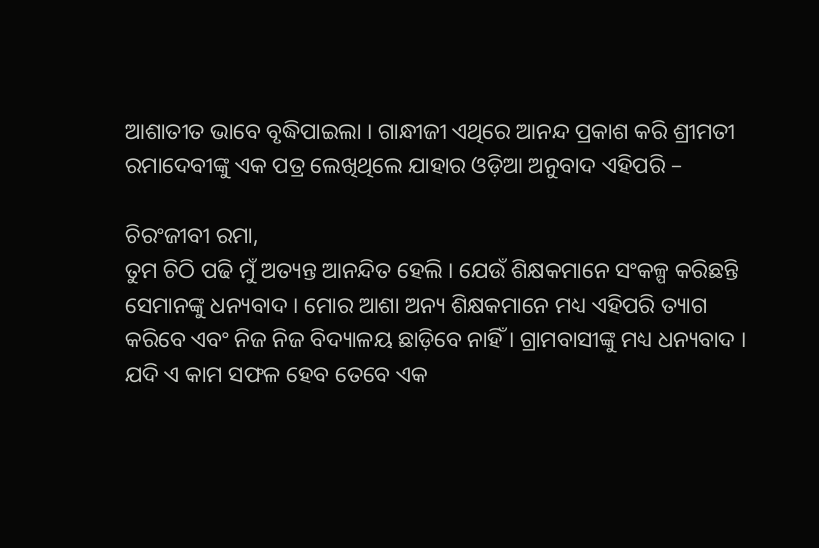ଆଶାତୀତ ଭାବେ ବୃଦ୍ଧିପାଇଲା । ଗାନ୍ଧୀଜୀ ଏଥିରେ ଆନନ୍ଦ ପ୍ରକାଶ କରି ଶ୍ରୀମତୀ ରମାଦେବୀଙ୍କୁ ଏକ ପତ୍ର ଲେଖିଥିଲେ ଯାହାର ଓଡ଼ିଆ ଅନୁବାଦ ଏହିପରି –

ଚିରଂଜୀବୀ ରମା,
ତୁମ ଚିଠି ପଢି ମୁଁ ଅତ୍ୟନ୍ତ ଆନନ୍ଦିତ ହେଲି । ଯେଉଁ ଶିକ୍ଷକମାନେ ସଂକଳ୍ପ କରିଛନ୍ତି ସେମାନଙ୍କୁ ଧନ୍ୟବାଦ । ମୋର ଆଶା ଅନ୍ୟ ଶିକ୍ଷକମାନେ ମଧ୍ୟ ଏହିପରି ତ୍ୟାଗ କରିବେ ଏବଂ ନିଜ ନିଜ ବିଦ୍ୟାଳୟ ଛାଡ଼ିବେ ନାହିଁ । ଗ୍ରାମବାସୀଙ୍କୁ ମଧ୍ୟ ଧନ୍ୟବାଦ । ଯଦି ଏ କାମ ସଫଳ ହେବ ତେବେ ଏକ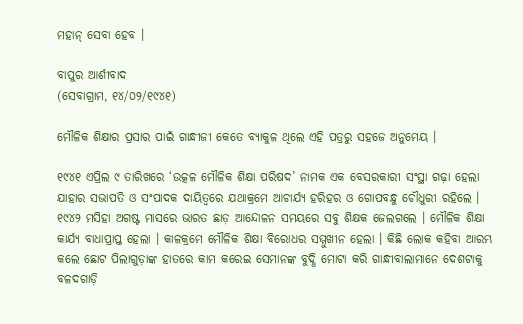ମହାନ୍ ସେବା ହେବ ।

ବାପୁର ଆର୍ଶୀବାଦ
(ସେବାଗ୍ରାମ, ୧୪/୦୨/୧୯୪୧)

ମୌଳିକ ଶିକ୍ଷାର ପ୍ରସାର ପାଇଁ ଗାନ୍ଧୀଜୀ କେତେ ବ୍ୟାକୁଳ ଥିଲେ ଏହି ପତ୍ରରୁ ସହଜେ ଅନୁମେୟ ।

୧୯୪୧ ଏପ୍ରିଲ ୯ ତାରିଖରେ ‘ଉତ୍କଳ ମୌଳିକ ଶିକ୍ଷା ପରିଷଦ’ ନାମକ ଏକ ବେସରକାରୀ ସଂସ୍ଥା ଗଢ଼ା ହେଲା ଯାହାର ସଭାପତି ଓ ସଂପାଦକ ଦାୟିତ୍ବରେ ଯଥାକ୍ରମେ ଆଚାର୍ଯ୍ୟ ହରିହର ଓ ଗୋପବନ୍ଧୁ ଚୌଧୁରୀ ରହିଲେ । ୧୯୪୨ ମସିହା ଅଗଷ୍ଟ ମାସରେ ଭାରତ ଛାଡ଼ ଆନ୍ଦୋଳନ ସମୟରେ ସବୁ ଶିକ୍ଷକ ଜେଲଗଲେ । ମୌଳିକ ଶିକ୍ଷା କାର୍ଯ୍ୟ ବାଧାପ୍ରାପ୍ତ ହେଲା । କାଳକ୍ରମେ ମୌଳିକ ଶିକ୍ଷା ବିରୋଧର ସମ୍ମୁଖୀନ ହେଲା । କିଛି ଲୋକ କହିବା ଆରମ୍ଭ କଲେ ଛୋଟ ପିଲାଗୁଡ଼ାଙ୍କ ହାତରେ କାମ କରେଇ ସେମାନଙ୍କ ବୁଦ୍ଧି ମୋଟା କରି ଗାନ୍ଧୀବାଲାମାନେ ଦେଶଟାକୁ ବଳଦଗାଡ଼ି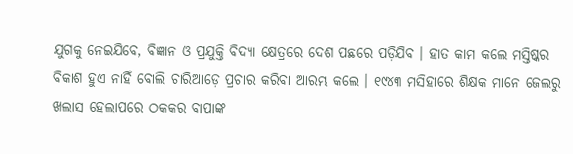ଯୁଗକୁ ନେଇଯିବେ, ବିଜ୍ଞାନ ଓ ପ୍ରଯୁକ୍ତି ବିଦ୍ୟା କ୍ଷେତ୍ରରେ ଦେଶ ପଛରେ ପଡ଼ିଯିବ । ହାତ କାମ କଲେ ମସ୍ତିଷ୍କର ବିକାଶ ହୁଏ ନାହିଁ ବୋଲି ଚାରିଆଡ଼େ ପ୍ରଚାର କରିବା ଆରମ୍ଭ କଲେ । ୧୯୪୩ ମସିହାରେ ଶିକ୍ଷକ ମାନେ ଜେଲରୁ ଖଲାସ ହେଲାପରେ ଠକକର ବାପାଙ୍କ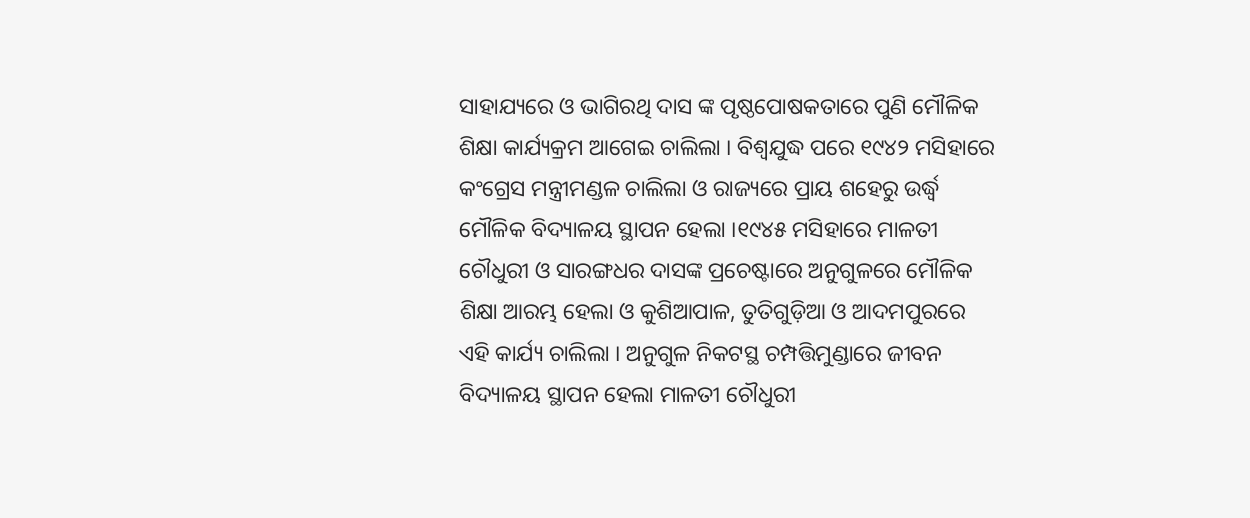ସାହାଯ୍ୟରେ ଓ ଭାଗିରଥି ଦାସ ଙ୍କ ପୃଷ୍ଠପୋଷକତାରେ ପୁଣି ମୌଳିକ ଶିକ୍ଷା କାର୍ଯ୍ୟକ୍ରମ ଆଗେଇ ଚାଲିଲା । ବିଶ୍ଵଯୁଦ୍ଧ ପରେ ୧୯୪୨ ମସିହାରେ କଂଗ୍ରେସ ମନ୍ତ୍ରୀମଣ୍ଡଳ ଚାଲିଲା ଓ ରାଜ୍ୟରେ ପ୍ରାୟ ଶହେରୁ ଉର୍ଦ୍ଧ୍ବ ମୌଳିକ ବିଦ୍ୟାଳୟ ସ୍ଥାପନ ହେଲା ।୧୯୪୫ ମସିହାରେ ମାଳତୀ ଚୌଧୁରୀ ଓ ସାରଙ୍ଗଧର ଦାସଙ୍କ ପ୍ରଚେଷ୍ଟାରେ ଅନୁଗୁଳରେ ମୌଳିକ ଶିକ୍ଷା ଆରମ୍ଭ ହେଲା ଓ କୁଶିଆପାଳ, ତୁତିଗୁଡ଼ିଆ ଓ ଆଦମପୁରରେ ଏହି କାର୍ଯ୍ୟ ଚାଲିଲା । ଅନୁଗୁଳ ନିକଟସ୍ଥ ଚମ୍ପତ୍ତିମୁଣ୍ଡାରେ ଜୀବନ ବିଦ୍ୟାଳୟ ସ୍ଥାପନ ହେଲା ମାଳତୀ ଚୌଧୁରୀ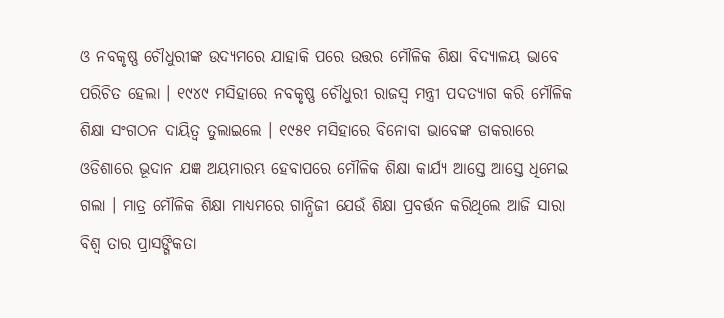ଓ ନବକୃଷ୍ଣ ଚୌଧୁରୀଙ୍କ ଉଦ୍ୟମରେ ଯାହାକି ପରେ ଉତ୍ତର ମୌଳିକ ଶିକ୍ଷା ବିଦ୍ୟାଳୟ ଭାବେ ପରିଚିତ ହେଲା । ୧୯୪୯ ମସିହାରେ ନବକୃଷ୍ଣ ଚୌଧୁରୀ ରାଜସ୍ବ ମନ୍ତ୍ରୀ ପଦତ୍ୟାଗ କରି ମୌଳିକ ଶିକ୍ଷା ସଂଗଠନ ଦାୟିତ୍ବ ତୁଲାଇଲେ । ୧୯୫୧ ମସିହାରେ ବିନୋବା ଭାବେଙ୍କ ଡାକରାରେ ଓଡିଶାରେ ଭୂଦାନ ଯଜ୍ଞ ଅୟମାରମ୍ଭ ହେବାପରେ ମୌଳିକ ଶିକ୍ଷା କାର୍ଯ୍ୟ ଆସ୍ତେ ଆସ୍ତେ ଧିମେଇ ଗଲା । ମାତ୍ର ମୌଳିକ ଶିକ୍ଷା ମାଧ୍ୟମରେ ଗାନ୍ଧିଜୀ ଯେଉଁ ଶିକ୍ଷା ପ୍ରବର୍ତ୍ତନ କରିଥିଲେ ଆଜି ସାରା ବିଶ୍ୱ ତାର ପ୍ରାସଙ୍ଗିକତା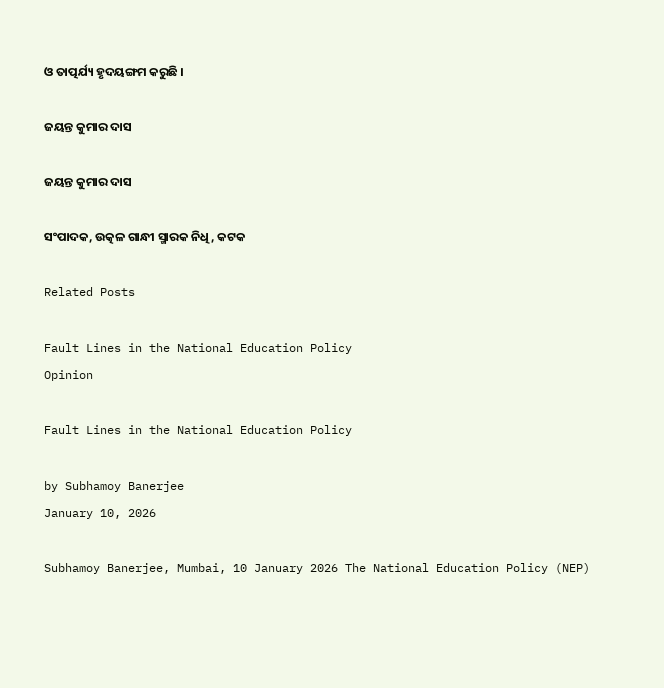ଓ ତାତ୍ପର୍ଯ୍ୟ ହୃଦୟଙ୍ଗମ କରୁଛି ।

ଜୟନ୍ତ କୁମାର ଦାସ

ଜୟନ୍ତ କୁମାର ଦାସ

ସଂପାଦକ, ଉତ୍କଳ ଗାନ୍ଧୀ ସ୍ମାରକ ନିଧି, କଟକ

Related Posts

Fault Lines in the National Education Policy
Opinion

Fault Lines in the National Education Policy

by Subhamoy Banerjee
January 10, 2026

Subhamoy Banerjee, Mumbai, 10 January 2026 The National Education Policy (NEP)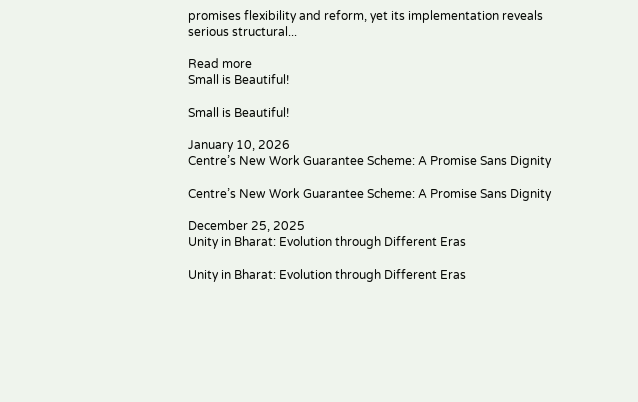promises flexibility and reform, yet its implementation reveals serious structural...

Read more
Small is Beautiful!

Small is Beautiful!

January 10, 2026
Centre’s New Work Guarantee Scheme: A Promise Sans Dignity

Centre’s New Work Guarantee Scheme: A Promise Sans Dignity

December 25, 2025
Unity in Bharat: Evolution through Different Eras

Unity in Bharat: Evolution through Different Eras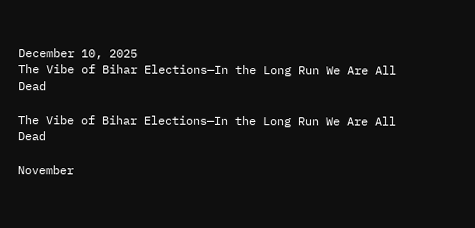December 10, 2025
The Vibe of Bihar Elections—In the Long Run We Are All Dead

The Vibe of Bihar Elections—In the Long Run We Are All Dead

November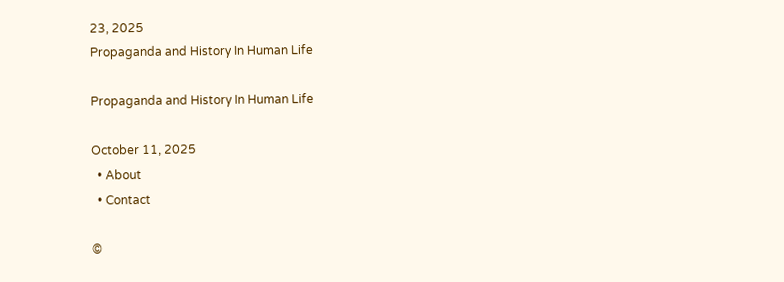23, 2025
Propaganda and History In Human Life

Propaganda and History In Human Life

October 11, 2025
  • About
  • Contact

©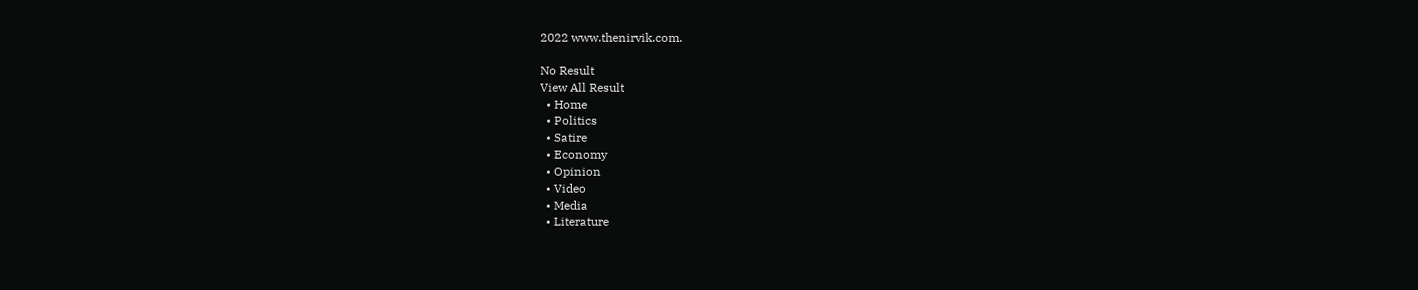2022 www.thenirvik.com.

No Result
View All Result
  • Home
  • Politics
  • Satire
  • Economy
  • Opinion
  • Video
  • Media
  • Literature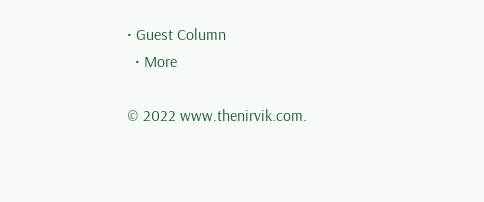• Guest Column
  • More

© 2022 www.thenirvik.com.